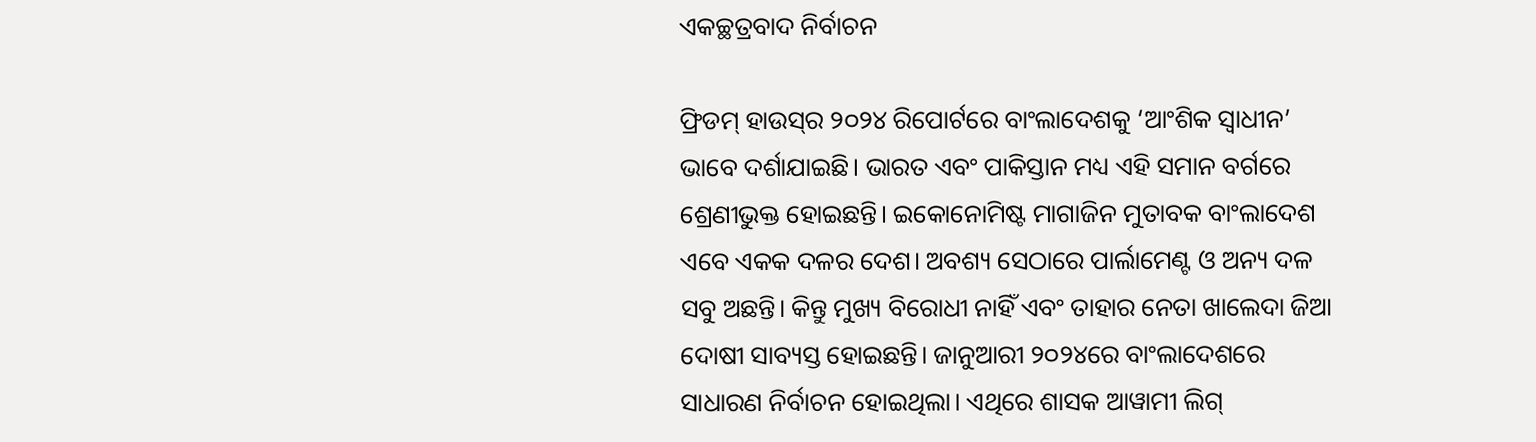ଏକଚ୍ଛତ୍ରବାଦ ନିର୍ବାଚନ

ଫ୍ରିଡମ୍‌ ହାଉସ୍‌ର ୨୦୨୪ ରିପୋର୍ଟରେ ବାଂଲାଦେଶକୁ ‘ଆଂଶିକ ସ୍ବାଧୀନ’ ଭାବେ ଦର୍ଶାଯାଇଛି। ଭାରତ ଏବଂ ପାକିସ୍ତାନ ମଧ୍ୟ ଏହି ସମାନ ବର୍ଗରେ ଶ୍ରେଣୀଭୁକ୍ତ ହୋଇଛନ୍ତି। ଇକୋନୋମିଷ୍ଟ ମାଗାଜିନ ମୁତାବକ ବାଂଲାଦେଶ ଏବେ ଏକକ ଦଳର ଦେଶ। ଅବଶ୍ୟ ସେଠାରେ ପାର୍ଲାମେଣ୍ଟ ଓ ଅନ୍ୟ ଦଳ ସବୁ ଅଛନ୍ତି। କିନ୍ତୁ ମୁଖ୍ୟ ବିରୋଧୀ ନାହିଁ ଏବଂ ତାହାର ନେତା ଖାଲେଦା ଜିଆ ଦୋଷୀ ସାବ୍ୟସ୍ତ ହୋଇଛନ୍ତି। ଜାନୁଆରୀ ୨୦୨୪ରେ ବାଂଲାଦେଶରେ ସାଧାରଣ ନିର୍ବାଚନ ହୋଇଥିଲା। ଏଥିରେ ଶାସକ ଆୱାମୀ ଲିଗ୍‌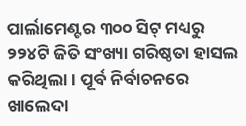ପାର୍ଲାମେଣ୍ଟର ୩୦୦ ସିଟ୍‌ ମଧ୍ୟରୁ ୨୨୪ଟି ଜିତି ସଂଖ୍ୟା ଗରିଷ୍ଠତା ହାସଲ କରିଥିଲା। ପୂର୍ବ ନିର୍ବାଚନରେ ଖାଲେଦା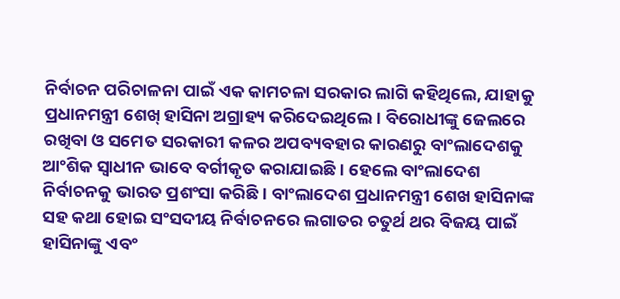ନିର୍ବାଚନ ପରିଚାଳନା ପାଇଁ ଏକ କାମଚଳା ସରକାର ଲାଗି କହିଥିଲେ, ଯାହାକୁ ପ୍ରଧାନମନ୍ତ୍ରୀ ଶେଖ୍‌ ହାସିନା ଅଗ୍ରାହ୍ୟ କରିଦେଇଥିଲେ। ବିରୋଧୀଙ୍କୁ ଜେଲରେ ରଖିବା ଓ ସମେତ ସରକାରୀ କଳର ଅପବ୍ୟବହାର କାରଣରୁ ବାଂଲାଦେଶକୁ ଆଂଶିକ ସ୍ବାଧୀନ ଭାବେ ବର୍ଗୀକୃତ କରାଯାଇଛି। ହେଲେ ବାଂଲାଦେଶ ନିର୍ବାଚନକୁ ଭାରତ ପ୍ରଶଂସା କରିଛି। ବାଂଲାଦେଶ ପ୍ରଧାନମନ୍ତ୍ରୀ ଶେଖ ହାସିନାଙ୍କ ସହ କଥା ହୋଇ ସଂସଦୀୟ ନିର୍ବାଚନରେ ଲଗାତର ଚତୁର୍ଥ ଥର ବିଜୟ ପାଇଁ ହାସିନାଙ୍କୁ ଏବଂ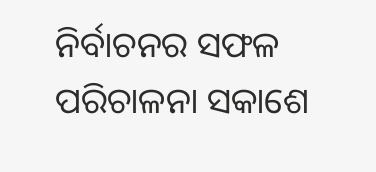ନିର୍ବାଚନର ସଫଳ ପରିଚାଳନା ସକାଶେ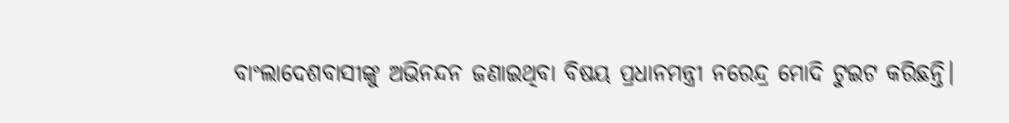ବାଂଲାଦେଶବାସୀଙ୍କୁ ଅଭିନନ୍ଦନ ଜଣାଇଥିବା ବିଷୟ ପ୍ରଧାନମନ୍ତ୍ରୀ ନରେନ୍ଦ୍ର ମୋଦି ଟୁଇଟ କରିଛନ୍ତି।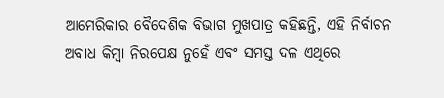ଆମେରିକାର ବୈଦେଶିକ ବିଭାଗ ମୁଖପାତ୍ର କହିଛନ୍ତି, ଏହି ନିର୍ବାଚନ ଅବାଧ କିମ୍ବା ନିରପେକ୍ଷ ନୁହେଁ ଏବଂ ସମସ୍ତ ଦଳ ଏଥିରେ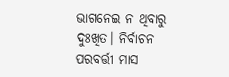ଭାଗନେଇ ନ ଥିବାରୁ ଦୁଃଖିତ। ନିର୍ବାଚନ ପରବର୍ତ୍ତୀ ମାସ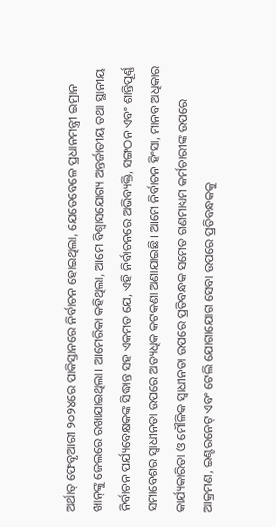ଅର୍ଥାତ୍‌ ଫେବୃଆରୀ ୨୦୨୪ରେ ପାକିସ୍ତାନରେ ନିର୍ବାଚନ ହୋଇଥିଲା, ଯେତେବେଳେ ପ୍ରଧାନମନ୍ତ୍ରୀ ଇମ୍ରାନ ଖାନ୍‌ଙ୍କୁ ଜେଲରେ ରଖାଯାଇଥିଲା। ଆମେରିକା କହିଥିଲା, ଆମେ ବିଶ୍ୱାସଯୋଗ୍ୟ ଅନ୍ତର୍ଜାତୀୟ ତଥା ସ୍ଥାନୀୟ ନିର୍ବାଚନ ପର୍ଯ୍ୟବେକ୍ଷକଙ୍କ ସିଦ୍ଧାନ୍ତ ସହ ଏକମତ ଯେ, ଏହି ନିର୍ବାଚନରେ ଅଭିବ୍ୟକ୍ତି, ସଙ୍ଗଠନ ଏବଂ ଶାନ୍ତିପୂର୍ଣ୍ଣ ସମାବେଶର ସ୍ବାଧୀନତା ଉପରେ ଅତ୍ୟଧିକ କଟକଣା ଅଣାଯାଇଛି। ଆମେ ନିର୍ବାଚନ ହିଂସା, ମାନବ ଅଧିକାର କାର୍ଯ୍ୟକାରିତା ଓ ମୌଳିକ ସ୍ବାଧୀନତା ଉପରେ ପ୍ରତିବନ୍ଧକ ସମେତ ଗଣମାଧ୍ୟମ କର୍ମଚାରୀଙ୍କ ଉପରେ ଆକ୍ରମଣ, ଇଣ୍ଟରନେଟ୍‌ ଏବଂ ଟେଲି ଯୋଗାଯୋଗ ସେବା ଉପରେ ପ୍ରତିବନ୍ଧକକୁ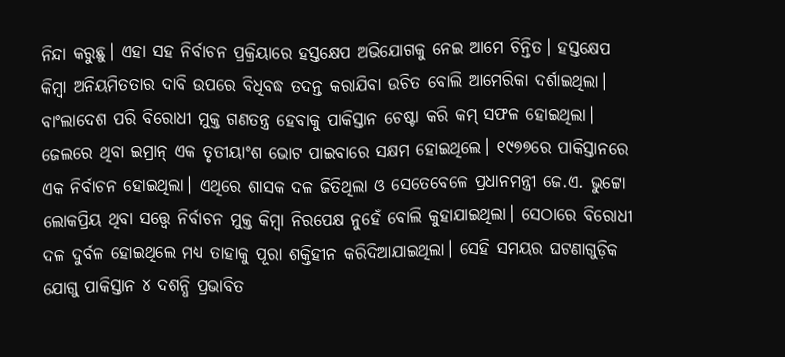ନିନ୍ଦା କରୁଛୁ। ଏହା ସହ ନିର୍ବାଚନ ପ୍ରକ୍ରିୟାରେ ହସ୍ତକ୍ଷେପ ଅଭିଯୋଗକୁ ନେଇ ଆମେ ଚିନ୍ତିତ। ହସ୍ତକ୍ଷେପ କିମ୍ବା ଅନିୟମିତତାର ଦାବି ଉପରେ ବିଧିବଦ୍ଧ ତଦନ୍ତ କରାଯିବା ଉଚିତ ବୋଲି ଆମେରିକା ଦର୍ଶାଇଥିଲା। ବାଂଲାଦେଶ ପରି ବିରୋଧୀ ମୁକ୍ତ ଗଣତନ୍ତ୍ର ହେବାକୁ ପାକିସ୍ତାନ ଚେଷ୍ଟା କରି କମ୍‌ ସଫଳ ହୋଇଥିଲା। ଜେଲରେ ଥିବା ଇମ୍ରାନ୍‌ ଏକ ତୃତୀୟାଂଶ ଭୋଟ ପାଇବାରେ ସକ୍ଷମ ହୋଇଥିଲେ। ୧୯୭୭ରେ ପାକିସ୍ତାନରେ ଏକ ନିର୍ବାଚନ ହୋଇଥିଲା। ଏଥିରେ ଶାସକ ଦଳ ଜିତିଥିଲା ଓ ସେତେବେଳେ ପ୍ରଧାନମନ୍ତ୍ରୀ ଜେ.ଏ. ଭୁଟ୍ଟୋ ଲୋକପ୍ରିୟ ଥିବା ସତ୍ତ୍ୱେ ନିର୍ବାଚନ ମୁକ୍ତ କିମ୍ବା ନିରପେକ୍ଷ ନୁହେଁ ବୋଲି କୁହାଯାଇଥିଲା। ସେଠାରେ ବିରୋଧୀ ଦଳ ଦୁର୍ବଳ ହୋଇଥିଲେ ମଧ୍ୟ ତାହାକୁ ପୂରା ଶକ୍ତିହୀନ କରିଦିଆଯାଇଥିଲା। ସେହି ସମୟର ଘଟଣାଗୁଡ଼ିକ ଯୋଗୁ ପାକିସ୍ତାନ ୪ ଦଶନ୍ଧି ପ୍ରଭାବିତ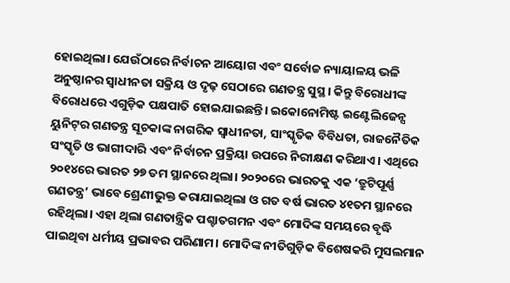ହୋଇଥିଲା। ଯେଉଁଠାରେ ନିର୍ବାଚନ ଆୟୋଗ ଏବଂ ସର୍ବୋଚ୍ଚ ନ୍ୟାୟାଳୟ ଭଳି ଅନୁଷ୍ଠାନର ସ୍ବାଧୀନତା ସକ୍ରିୟ ଓ ଦୃଢ଼ ସେଠାରେ ଗଣତନ୍ତ୍ର ସୁସ୍ଥ। କିନ୍ତୁ ବିରୋଧୀଙ୍କ ବିରୋଧରେ ଏଗୁଡ଼ିକ ପକ୍ଷପାତି ହୋଇଯାଇଛନ୍ତି। ଇକୋନୋମିଷ୍ଟ ଇଣ୍ଟେଲିଜେନ୍ସ ୟୁନିଟ୍‌ର ଗଣତନ୍ତ୍ର ସୂଚକାଙ୍କ ନାଗରିକ ସ୍ବାଧୀନତା, ସାଂସ୍କୃତିକ ବିବିଧତା, ରାଜନୈତିକ ସଂସ୍କୃତି ଓ ଭାଗୀଦାରି ଏବଂ ନିର୍ବାଚନ ପ୍ରକ୍ରିୟା ଉପରେ ନିରୀକ୍ଷଣ କରିଥାଏ। ଏଥିରେ ୨୦୧୪ରେ ଭାରତ ୨୭ ତମ ସ୍ଥାନରେ ଥିଲା। ୨୦୨୦ରେ ଭାରତକୁ ଏକ ‘ତ୍ରୁଟିପୂର୍ଣ୍ଣ ଗଣତନ୍ତ୍ର’ ଭାବେ ଶ୍ରେଣୀଭୁକ୍ତ କରାଯାଇଥିଲା ଓ ଗତ ବର୍ଷ ଭାରତ ୪୧ତମ ସ୍ଥାନରେ ରହିଥିଲା। ଏହା ଥିଲା ଗଣତାନ୍ତ୍ରିକ ପଶ୍ଚାତଗମନ ଏବଂ ମୋଦିଙ୍କ ସମୟରେ ବୃଦ୍ଧି ପାଇଥିବା ଧର୍ମୀୟ ପ୍ରଭାବର ପରିଣାମ। ମୋଦିଙ୍କ ନୀତିଗୁଡ଼ିକ ବିଶେଷକରି ମୁସଲମାନ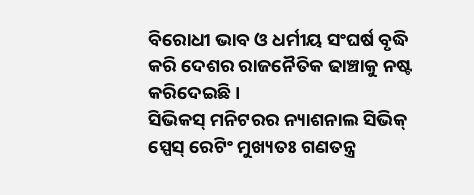ବିରୋଧୀ ଭାବ ଓ ଧର୍ମୀୟ ସଂଘର୍ଷ ବୃଦ୍ଧି କରି ଦେଶର ରାଜନୈତିକ ଢାଞ୍ଚାକୁ ନଷ୍ଟ କରିଦେଇଛି।
ସିଭିକସ୍‌ ମନିଟରର ନ୍ୟାଶନାଲ ସିଭିକ୍‌ ସ୍ପେସ୍‌ ରେଟିଂ ମୁଖ୍ୟତଃ ଗଣତନ୍ତ୍ର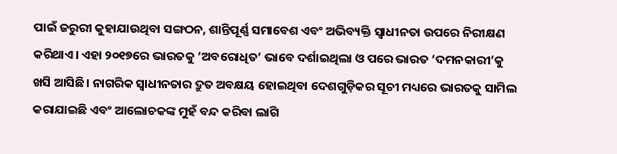ପାଇଁ ଜରୁରୀ କୁହାଯାଉଥିବା ସଙ୍ଗଠନ, ଶାନ୍ତିପୂର୍ଣ୍ଣ ସମାବେଶ ଏବଂ ଅଭିବ୍ୟକ୍ତି ସ୍ବାଧୀନତା ଉପରେ ନିରୀକ୍ଷଣ କରିଥାଏ। ଏହା ୨୦୧୭ରେ ଭାରତକୁ ‘ଅବରୋଧିତ’ ଭାବେ ଦର୍ଶାଇଥିଲା ଓ ପରେ ଭାରତ ‘ଦମନକାରୀ’କୁ ଖସି ଆସିଛି। ନାଗରିକ ସ୍ବାଧୀନତାର ଦ୍ରୁତ ଅବକ୍ଷୟ ହୋଇଥିବା ଦେଶଗୁଡ଼ିକର ସୂଚୀ ମଧ୍ୟରେ ଭାରତକୁ ସାମିଲ କରାଯାଇଛି ଏବଂ ଆଲୋଚକଙ୍କ ମୁହଁ ବନ୍ଦ କରିବା ଲାଗି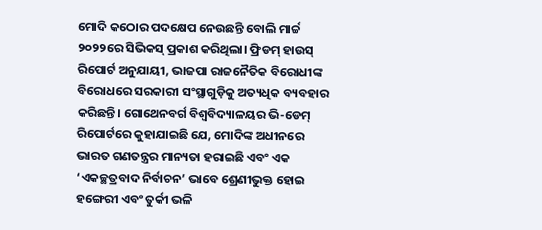ମୋଦି କଠୋର ପଦକ୍ଷେପ ନେଉଛନ୍ତି ବୋଲି ମାର୍ଚ୍ଚ ୨୦୨୨ରେ ସିଭିକସ୍‌ ପ୍ରକାଶ କରିଥିଲା। ଫ୍ରିଡମ୍‌ ହାଉସ୍‌ ରିପୋର୍ଟ ଅନୁଯାୟୀ, ଭାଜପା ରାଜନୈତିକ ବିରୋଧୀଙ୍କ ବିରୋଧରେ ସରକାରୀ ସଂସ୍ଥାଗୁଡ଼ିକୁ ଅତ୍ୟଧିକ ବ୍ୟବହାର କରିଛନ୍ତି। ଗୋଥେନବର୍ଗ ବିଶ୍ୱବିଦ୍ୟାଳୟର ଭି-ଡେମ୍‌ ରିପୋର୍ଟରେ କୁହାଯାଇଛି ଯେ, ମୋଦିଙ୍କ ଅଧୀନରେ ଭାରତ ଗଣତନ୍ତ୍ରର ମାନ୍ୟତା ହରାଇଛି ଏବଂ ଏକ ‘ଏକଚ୍ଛତ୍ରବାଦ ନିର୍ବାଚନ’ ଭାବେ ଶ୍ରେଣୀଭୁକ୍ତ ହୋଇ ହଙ୍ଗେରୀ ଏବଂ ତୁର୍କୀ ଭଳି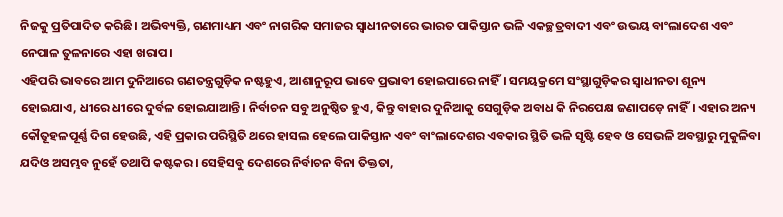ନିଜକୁ ପ୍ରତିପାଦିତ କରିଛି। ଅଭିବ୍ୟକ୍ତି, ଗଣମାଧ୍ୟମ ଏବଂ ନାଗରିକ ସମାଜର ସ୍ବାଧୀନତାରେ ଭାରତ ପାକିସ୍ତାନ ଭଳି ଏକଚ୍ଛତ୍ରବାଦୀ ଏବଂ ଉଭୟ ବାଂଲାଦେଶ ଏବଂ ନେପାଳ ତୁଳନାରେ ଏହା ଖରାପ।
ଏହିପରି ଭାବରେ ଆମ ଦୁନିଆରେ ଗଣତନ୍ତ୍ରଗୁଡ଼ିକ ନଷ୍ଟହୁଏ, ଆଶାନୁରୂପ ଭାବେ ପ୍ରଭାବୀ ହୋଇପାରେ ନାହିଁ। ସମୟକ୍ରମେ ସଂସ୍ଥାଗୁଡ଼ିକର ସ୍ବାଧୀନତା ଶୂନ୍ୟ ହୋଇଯାଏ, ଧୀରେ ଧୀରେ ଦୁର୍ବଳ ହୋଇଯାଆନ୍ତି। ନିର୍ବାଚନ ସବୁ ଅନୁଷ୍ଠିତ ହୁଏ, କିନ୍ତୁ ବାହାର ଦୁନିଆକୁ ସେଗୁଡ଼ିକ ଅବାଧ କି ନିରପେକ୍ଷ ଜଣାପଡ଼େ ନାହିଁ। ଏହାର ଅନ୍ୟ କୌତୂହଳପୂର୍ଣ୍ଣ ଦିଗ ହେଉଛି, ଏହି ପ୍ରକାର ପରିସ୍ଥିତି ଥରେ ହାସଲ ହେଲେ ପାକିସ୍ତାନ ଏବଂ ବାଂଲାଦେଶର ଏବକାର ସ୍ଥିତି ଭଳି ସୃଷ୍ଟି ହେବ ଓ ସେଭଳି ଅବସ୍ଥାରୁ ମୁକୁଳିବା ଯଦିଓ ଅସମ୍ଭବ ନୁହେଁ ତଥାପି କଷ୍ଟକର। ସେହିସବୁ ଦେଶରେ ନିର୍ବାଚନ ବିନା ତିକ୍ତତା,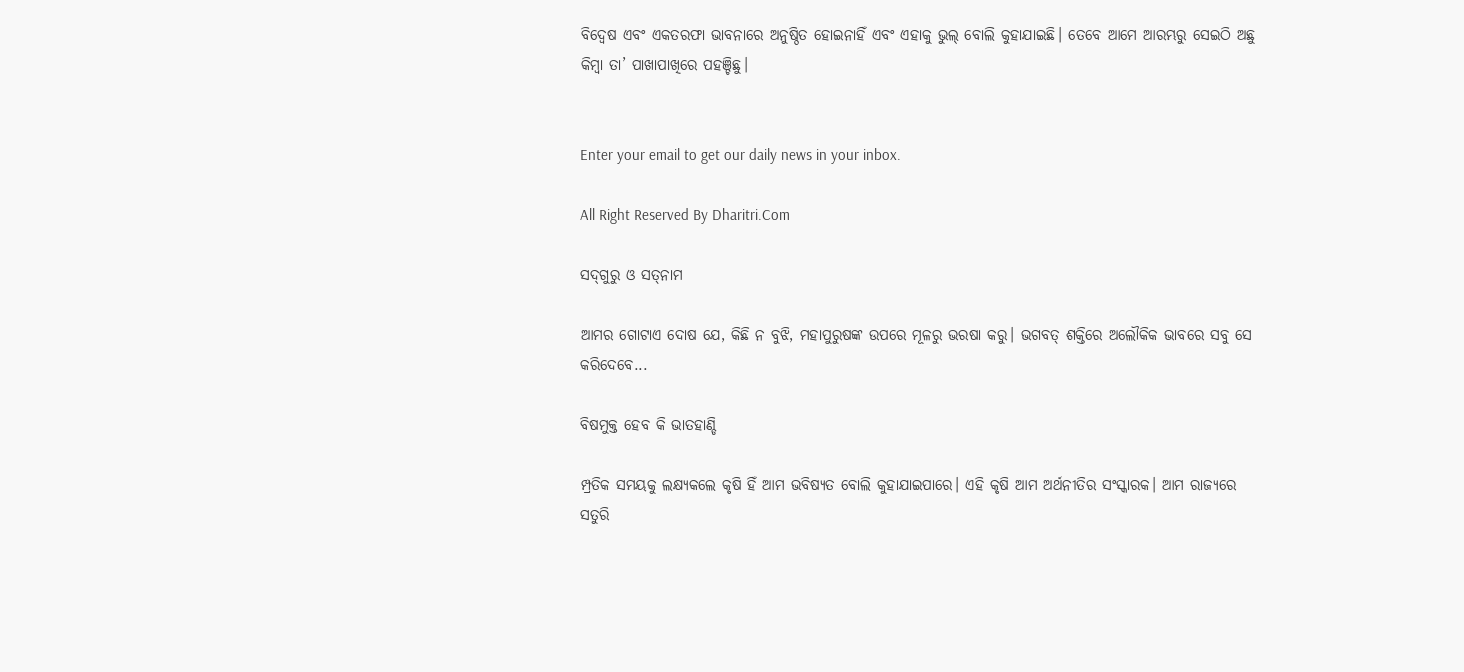ବିଦ୍ୱେଷ ଏବଂ ଏକତରଫା ଭାବନାରେ ଅନୁଷ୍ଠିତ ହୋଇନାହିଁ ଏବଂ ଏହାକୁ ଭୁଲ୍‌ ବୋଲି କୁହାଯାଇଛି। ତେବେ ଆମେ ଆରମ୍ଭରୁ ସେଇଠି ଅଛୁ କିମ୍ବା ତା’ ପାଖାପାଖିରେ ପହଞ୍ଚିଛୁ।


Enter your email to get our daily news in your inbox.

All Right Reserved By Dharitri.Com

ସଦ୍‌ଗୁରୁ ଓ ସତ୍‌ନାମ

ଆମର ଗୋଟାଏ ଦୋଷ ଯେ, କିଛି ନ ବୁଝି, ମହାପୁରୁଷଙ୍କ ଉପରେ ମୂଳରୁ ଭରଷା କରୁ। ଭଗବତ୍‌ ଶକ୍ତିରେ ଅଲୌକିକ ଭାବରେ ସବୁ ସେ କରିଦେବେ...

ବିଷମୁକ୍ତ ହେବ କି ଭାତହାଣ୍ଡି

ମ୍ପ୍ରତିକ ସମୟକୁ ଲକ୍ଷ୍ୟକଲେ କୃଷି ହିଁ ଆମ ଭବିଷ୍ୟତ ବୋଲି କୁହାଯାଇପାରେ। ଏହି କୃଷି ଆମ ଅର୍ଥନୀତିର ସଂସ୍କାରକ। ଆମ ରାଜ୍ୟରେ ସତୁରି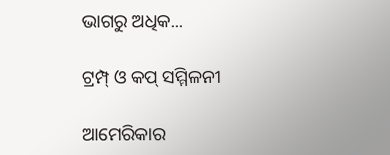ଭାଗରୁ ଅଧିକ...

ଟ୍ରମ୍ପ୍‌ ଓ କପ୍‌ ସମ୍ମିଳନୀ

ଆମେରିକାର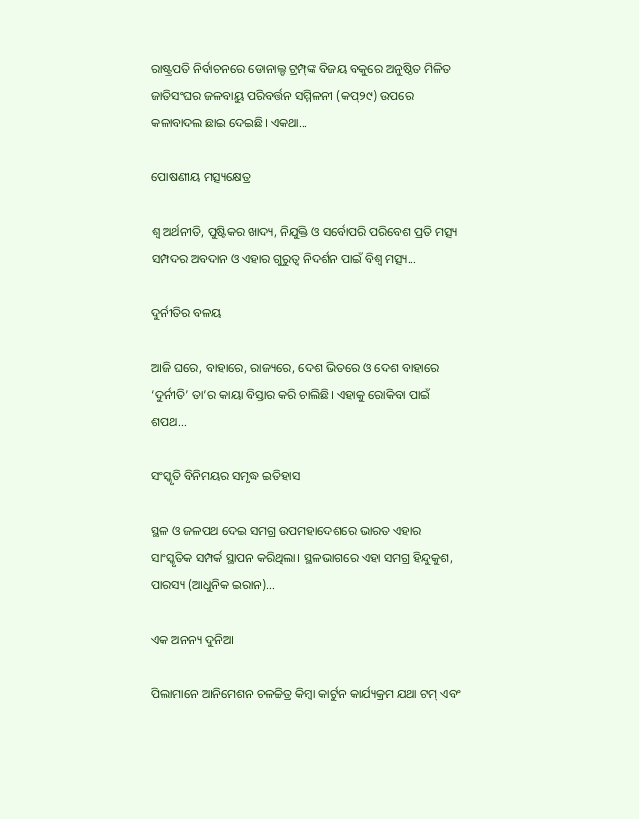ରାଷ୍ଟ୍ରପତି ନିର୍ବାଚନରେ ଡୋନାଲ୍ଡ ଟ୍ରମ୍ପ୍‌ଙ୍କ ବିଜୟ ବକୁରେ ଅନୁଷ୍ଠିତ ମିଳିତ ଜାତିସଂଘର ଜଳବାୟୁ ପରିବର୍ତ୍ତନ ସମ୍ମିଳନୀ (କପ୍‌୨୯) ଉପରେ କଳାବାଦଲ ଛାଇ ଦେଇଛି। ଏକଥା...

ପୋଷଣୀୟ ମତ୍ସ୍ୟକ୍ଷେତ୍ର

ଶ୍ୱ ଅର୍ଥନୀତି, ପୁଷ୍ଟିକର ଖାଦ୍ୟ, ନିଯୁକ୍ତି ଓ ସର୍ବୋପରି ପରିବେଶ ପ୍ରତି ମତ୍ସ୍ୟ ସମ୍ପଦର ଅବଦାନ ଓ ଏହାର ଗୁରୁତ୍ୱ ନିଦର୍ଶନ ପାଇଁ ବିଶ୍ୱ ମତ୍ସ୍ୟ...

ଦୁର୍ନୀତିର ବଳୟ

ଆଜି ଘରେ, ବାହାରେ, ରାଜ୍ୟରେ, ଦେଶ ଭିତରେ ଓ ଦେଶ ବାହାରେ ‘ଦୁର୍ନୀତି’ ତା’ର କାୟା ବିସ୍ତାର କରି ଚାଲିଛି। ଏହାକୁ ରୋକିବା ପାଇଁ ଶପଥ...

ସଂସ୍କୃତି ବିନିମୟର ସମୃଦ୍ଧ ଇତିହାସ

ସ୍ଥଳ ଓ ଜଳପଥ ଦେଇ ସମଗ୍ର ଉପମହାଦେଶରେ ଭାରତ ଏହାର ସାଂସ୍କୃତିକ ସମ୍ପର୍କ ସ୍ଥାପନ କରିଥିଲା। ସ୍ଥଳଭାଗରେ ଏହା ସମଗ୍ର ହିନ୍ଦୁକୁଶ, ପାରସ୍ୟ (ଆଧୁନିକ ଇରାନ)...

ଏକ ଅନନ୍ୟ ଦୁନିଆ

ପିଲାମାନେ ଆନିମେଶନ ଚଳଚ୍ଚିତ୍ର କିମ୍ବା କାର୍ଟୁନ କାର୍ଯ୍ୟକ୍ରମ ଯଥା ଟମ୍‌ ଏବଂ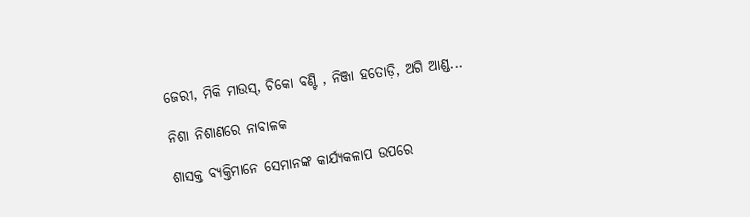ଜେରୀ, ମିକି ମାଉସ୍‌, ଚିକୋ ବଣ୍ଟି , ନିଞ୍ଜା ହତୋଡ଼ି, ଅଗି ଆଣ୍ଡ...

ନିଶା ନିଶାଣରେ ନାବାଳକ

ଶାସକ୍ତ ବ୍ୟକ୍ତିମାନେ ସେମାନଙ୍କ କାର୍ଯ୍ୟକଳାପ ଉପରେ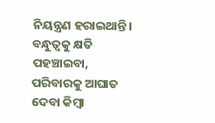ନିୟନ୍ତ୍ରଣ ହରାଇଥାନ୍ତି। ବନ୍ଧୁତ୍ୱକୁ କ୍ଷତି ପହଞ୍ଚାଇବା, ପରିବାରକୁ ଆଘାତ ଦେବା କିମ୍ବା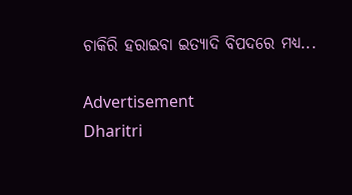ଚାକିରି ହରାଇବା ଇତ୍ୟାଦି ବିପଦରେ ମଧ୍ୟ...

Advertisement
Dharitri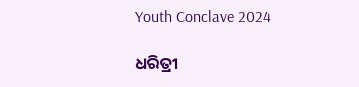Youth Conclave 2024

ଧରିତ୍ରୀ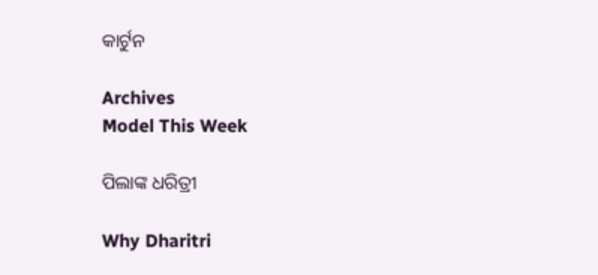କାର୍ଟୁନ

Archives
Model This Week

ପିଲାଙ୍କ ଧରିତ୍ରୀ

Why Dharitri